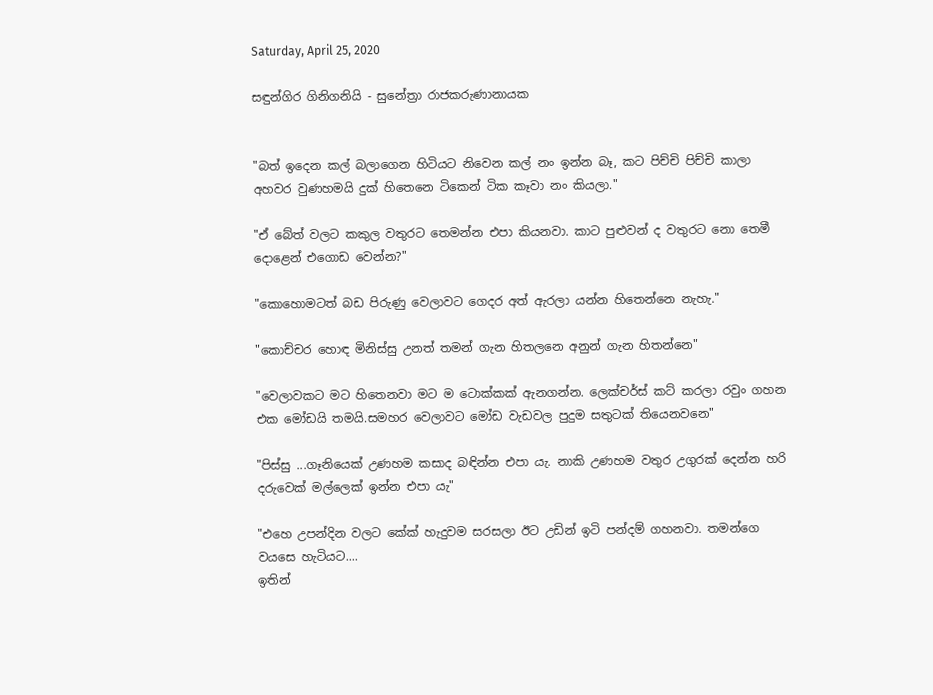Saturday, April 25, 2020

සඳුන්ගිර ගිනිගනියි - සුනේත්‍රා රාජකරුණානායක


"බත් ඉදෙන කල් බලාගෙන හිටියට නිවෙන කල් නං ඉන්න බෑ, කට පිච්චි පිච්චි කාලා අහවර වුණහමයි දුක් හිතෙනෙ ටිකෙන් ටික කෑවා නං කියලා."

"ඒ බේත් වලට කකුල වතුරට තෙමන්න එපා කියනවා. කාට පුළුවන් ද වතුරට නො තෙමී දොළෙන් එගොඩ වෙන්න?"

"කොහොමටත් බඩ පිරුණු වෙලාවට ගෙදර අත් ඇරලා යන්න හිතෙන්නෙ නැහැ."

"කොච්චර හොඳ මිනිස්සු උනත් තමන් ගැන හිතලනෙ අනුන් ගැන හිතන්නෙ"

"වෙලාවකට මට හිතෙනවා මට ම ටොක්කක් ඇනගන්න. ලෙක්චර්ස් කට් කරලා රවුං ගහන එක මෝඩයි තමයි.සමහර වෙලාවට මෝඩ වැඩවල පුදුම සතුටක් තියෙනවනෙ"

"පිස්සු ...ගෑනියෙක් උණහම කසාද බඳින්න එපා යැ. නාකි උණහම වතුර උගුරක් දෙන්න හරි දරුවෙක් මල්ලෙක් ඉන්න එපා යැ"

"එහෙ උපන්දින වලට කේක් හැදුවම සරසලා ඊට උඩින් ඉටි පන්දම් ගහනවා. තමන්ගෙ වයසෙ හැටියට....
ඉතින්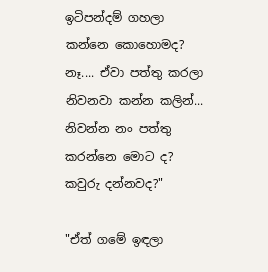ඉටිපන්දම් ගහලා කන්නෙ කොහොමද?
නෑ.... ඒවා පත්තු කරලා නිවනවා කන්න කලින්...
නිවන්න නං පත්තු කරන්නෙ මොට ද?
කවුරු දන්නවද?"

"ඒත් ගමේ ඉඳලා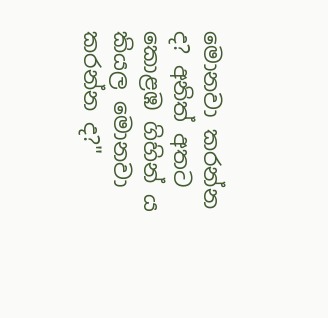මොනවා කරන්න ද? අනිත් අතට කොළඹ ගිහින්‍ ය කියල මොනවා කරන්න ද?"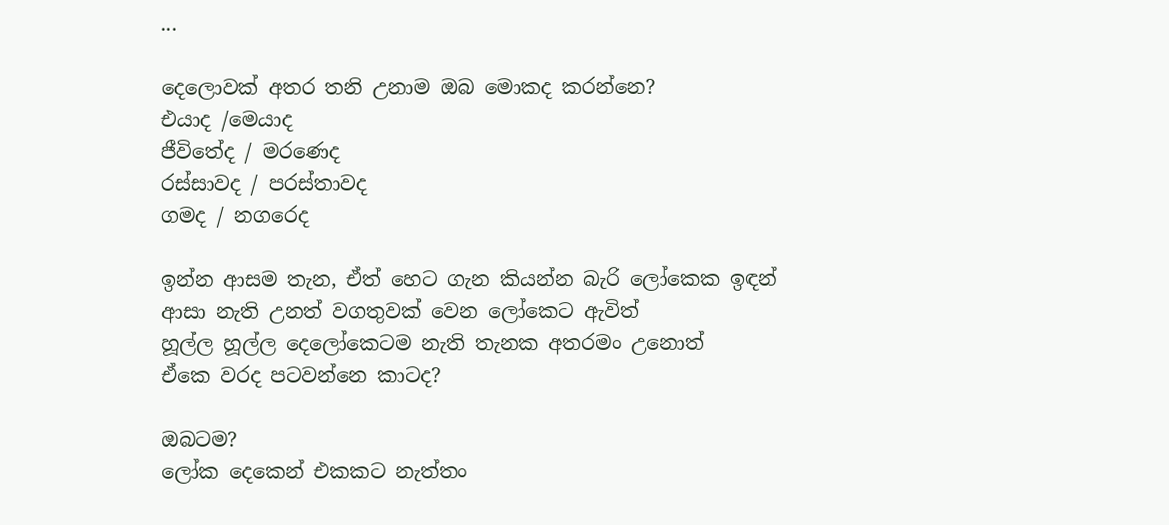...

දෙලොවක් අතර තනි උනාම ඔබ මොකද කරන්නෙ?
එයාද /මෙයාද
ජීවිතේද / මරණෙද
රස්සාවද / පරස්තාවද
ගමද / නගරෙද

ඉන්න ආසම තැන, ඒත් හෙට ගැන කියන්න බැරි ලෝකෙක ඉඳන්
ආසා නැති උනත් වගතුවක් වෙන ලෝකෙට ඇවිත්
හූල්ල හූල්ල දෙලෝකෙටම නැති තැනක අතරමං උනොත්
ඒකෙ වරද පටවන්නෙ කාටද?

ඔබටම?
ලෝක දෙකෙන් එකකට නැත්තං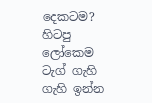දෙකටම?
හිටපු ලෝකෙම ටැග් ගැහි ගැහි ඉන්න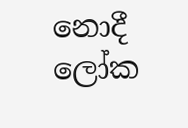නොදී ලෝක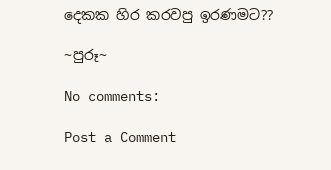දෙකක හිර කරවපු ඉරණමට??

~පුරූ~

No comments:

Post a Comment